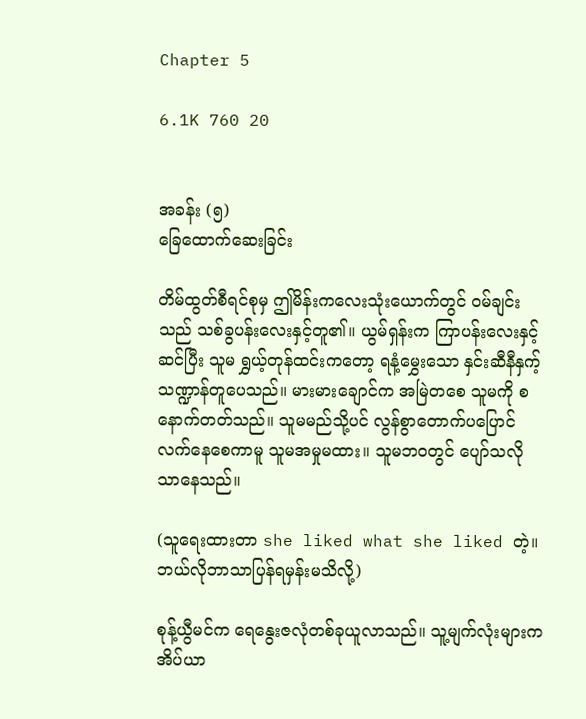Chapter 5

6.1K 760 20


အခန်း (၅)
ခြေထောက်ဆေးခြင်း

တိမ်ထွတ်စီရင်စုမှ ဤမိန်းကလေးသုံးယောက်တွင် ဝမ်ချင်းသည် သစ်ခွပန်းလေးနှင့်တူ၏။ ယွမ်ရှန်းက ကြာပန်းလေးနှင့်ဆင်ပြီး သူမ ရွှယ့်တုန်ထင်းကတော့ ရနံ့မွှေးသော နှင်းဆီနီနှက့် သဏ္ဍာန်တူပေသည်။ မားမားချောင်က အမြဲတစေ သူမကို စနောက်တတ်သည်။ သူမမည်သို့ပင် လွန်စွာတောက်ပပြောင်လက်နေစေကာမူ သူမအမှုမထား။ သူမဘဝတွင် ပျော်သလိုသာနေသည်။

(သူရေးထားတာ she liked what she liked တဲ့။ ဘယ်လိုဘာသာပြန်ရမှန်းမသိလို့)

စုန့်ယွီမင်က ရေနွေးဇလုံတစ်ခုယူလာသည်။ သူ့မျက်လုံးများက အိပ်ယာ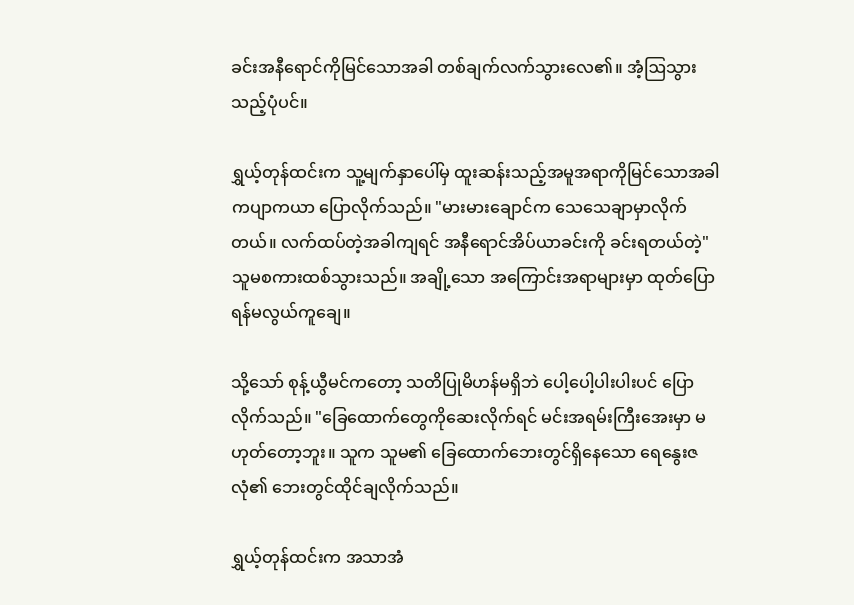ခင်းအနီရောင်ကိုမြင်သောအခါ တစ်ချက်လက်သွားလေ၏။ အံ့ဩသွားသည့်ပုံပင်။

ရွှယ့်တုန်ထင်းက သူ့မျက်နှာပေါ်မှ ထူးဆန်းသည့်အမူအရာကိုမြင်သောအခါ ကပျာကယာ ပြောလိုက်သည်။ "မားမားချောင်က သေသေချာမှာလိုက်တယ်။ လက်ထပ်တဲ့အခါကျရင် အနီရောင်အိပ်ယာခင်းကို ခင်းရတယ်တဲ့" သူမစကားထစ်သွားသည်။ အချို့သော အကြောင်းအရာများမှာ ထုတ်ပြောရန်မလွယ်ကူချေ။

သို့သော် စုန့်ယွီမင်ကတော့ သတိပြုမိဟန်မရှိဘဲ ပေါ့ပေါ့ပါးပါးပင် ပြောလိုက်သည်။ "ခြေထောက်တွေကိုဆေးလိုက်ရင် မင်းအရမ်းကြီးအေးမှာ မဟုတ်တော့ဘူး။ သူက သူမ၏ ခြေထောက်ဘေးတွင်ရှိနေသော ရေနွေးဇလုံ၏ ဘေးတွင်ထိုင်ချလိုက်သည်။

ရွှယ့်တုန်ထင်းက အသာအံ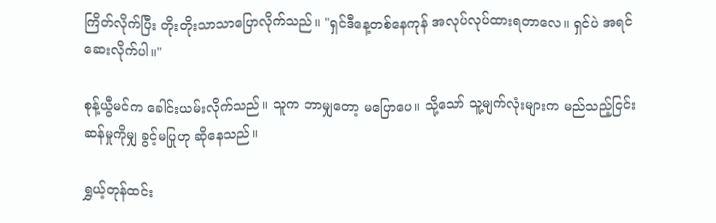ကြိတ်လိုက်ပြီး တိုးတိုးသာသာပြောလိုက်သည်။ "ရှင်ဒီနေ့တစ်နေကုန် အလုပ်လုပ်ထားရတာလေ။ ရှင်ပဲ အရင်ဆေးလိုက်ပါ။"

စုန့်ယွီမင်က ခေါင်းယမ်းလိုက်သည်။ သူက ဘာမျှတော့ မပြောပေ။ သို့သော် သူ့မျက်လုံးများက မည်သည့်ငြင်းဆန်မှုကိုမျှ ခွင့်မပြုဟု ဆိုနေသည်။

ရွှယ့်တုန်ထင်း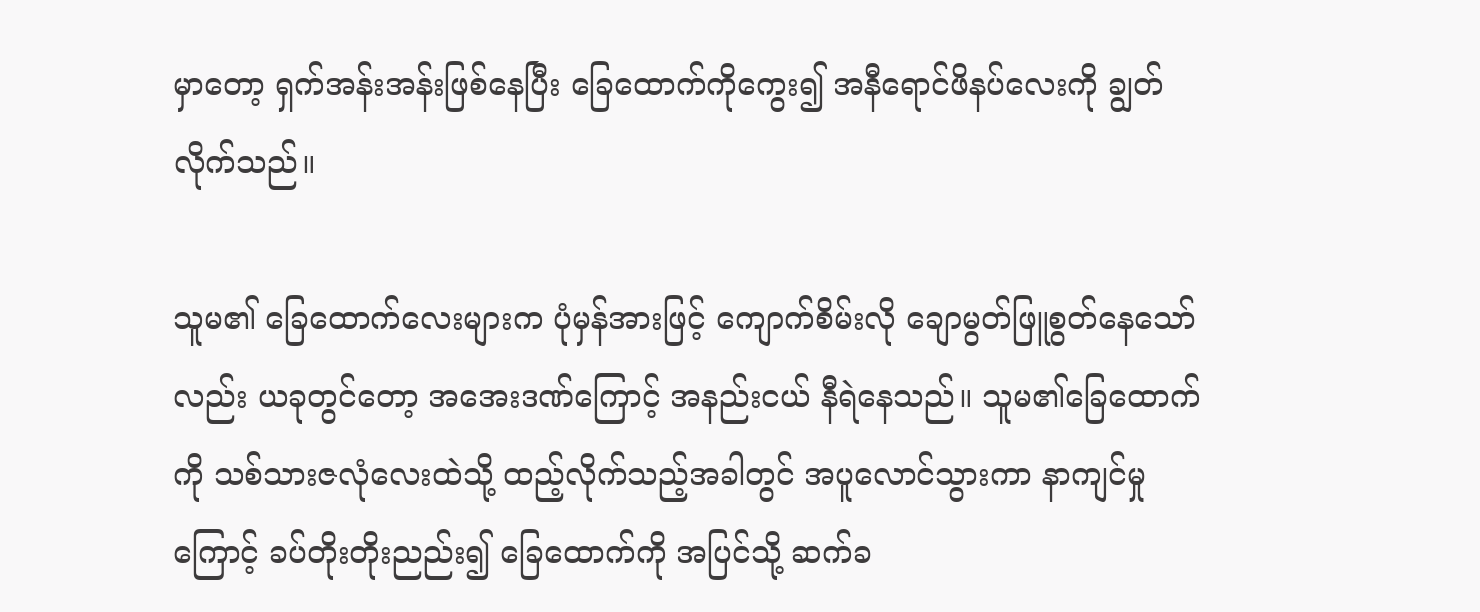မှာတော့ ရှက်အန်းအန်းဖြစ်နေပြီး ခြေထောက်ကိုကွေး၍ အနီရောင်ဖိနပ်လေးကို ချွတ်လိုက်သည်။

သူမ၏ ခြေထောက်လေးများက ပုံမှန်အားဖြင့် ကျောက်စိမ်းလို ချောမွတ်ဖြူစွတ်နေသော်လည်း ယခုတွင်တော့ အအေးဒဏ်ကြောင့် အနည်းငယ် နီရဲနေသည်။ သူမ၏ခြေထောက်ကို သစ်သားဇလုံလေးထဲသို့ ထည့်လိုက်သည့်အခါတွင် အပူလောင်သွားကာ နာကျင်မှုကြောင့် ခပ်တိုးတိုးညည်း၍ ခြေထောက်ကို အပြင်သို့ ဆက်ခ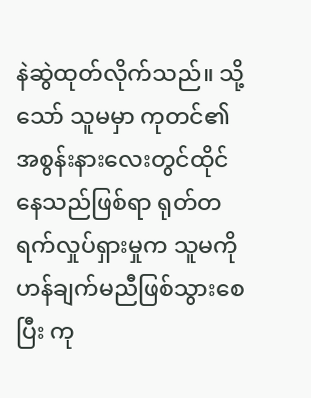နဲဆွဲထုတ်လိုက်သည်။ သို့သော် သူမမှာ ကုတင်၏အစွန်းနားလေးတွင်ထိုင်နေသည်ဖြစ်ရာ ရုတ်တရက်လှုပ်ရှားမှုက သူမကို ဟန်ချက်မညီဖြစ်သွားစေပြီး ကု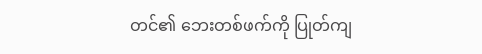တင်၏ ဘေးတစ်ဖက်ကို ပြုတ်ကျ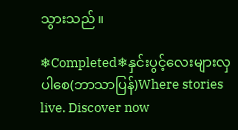သွားသည်။

❄Completed❄နှင်းပွင့်လေးများလှပါစေ(ဘာသာပြန်)Where stories live. Discover now